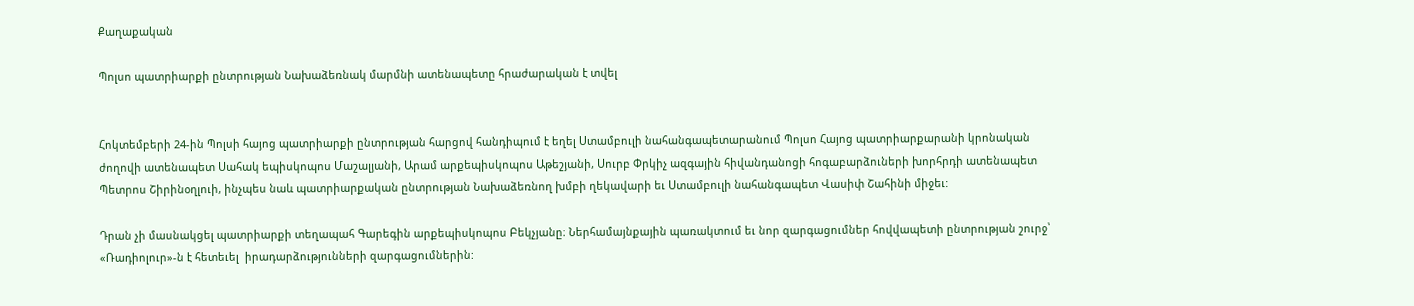Քաղաքական

Պոլսո պատրիարքի ընտրության Նախաձեռնակ մարմնի ատենապետը հրաժարական է տվել


Հոկտեմբերի 24-ին Պոլսի հայոց պատրիարքի ընտրության հարցով հանդիպում է եղել Ստամբուլի նահանգապետարանում Պոլսո Հայոց պատրիարքարանի կրոնական ժողովի ատենապետ Սահակ եպիսկոպոս Մաշալյանի, Արամ արքեպիսկոպոս Աթեշյանի, Սուրբ Փրկիչ ազգային հիվանդանոցի հոգաբարձուների խորհրդի ատենապետ Պետրոս Շիրինօղլուի, ինչպես նաև պատրիարքական ընտրության Նախաձեռնող խմբի ղեկավարի եւ Ստամբուլի նահանգապետ Վասիփ Շահինի միջեւ:

Դրան չի մասնակցել պատրիարքի տեղապահ Գարեգին արքեպիսկոպոս Բեկչյանը։ Ներհամայնքային պառակտում եւ նոր զարգացումներ հովվապետի ընտրության շուրջ՝ «Ռադիոլուր»-ն է հետեւել  իրադարձությունների զարգացումներին: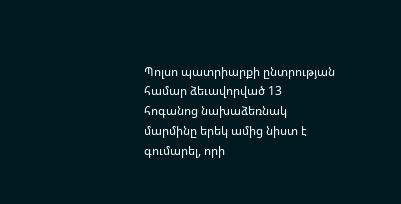Պոլսո պատրիարքի ընտրության համար ձեւավորված 13 հոգանոց նախաձեռնակ մարմինը երեկ ամից նիստ է գումարել, որի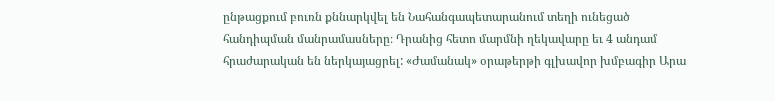ընթացքում բուռն քննարկվել են Նահանգապետարանում տեղի ունեցած հանդիպման մանրամասները։ Դրանից հետո մարմնի ղեկավարը եւ 4 անդամ հրաժարական են ներկայացրել: «Ժամանակ» օրաթերթի գլխավոր խմբագիր Արա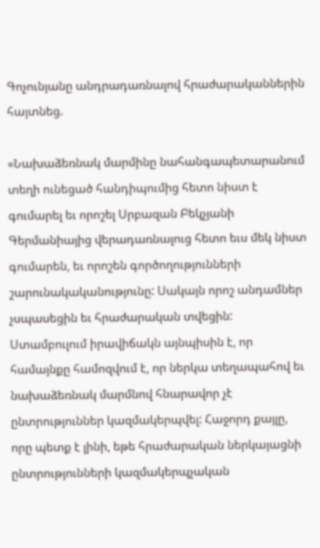Գոչունյանը անդրադառնալով հրաժարականներին հայտնեց.

«Նախաձեռնակ մարմինը նահանգապետարանում տեղի ունեցած հանդիպումից հետո նիստ է գումարել եւ որոշել Սրբազան Բեկչյանի Գերմանիայից վերադառնալուց հետո եւս մեկ նիստ գումարեն, եւ որոշեն գործողությունների շարունակականությունը: Սակայն որոշ անդամներ չսպասեցին եւ հրաժարական տվեցին: Ստամբուլում իրավիճակն այնպիսին է, որ համայնքը համոզվում է, որ ներկա տեղապահով եւ նախաձեռնակ մարմնով հնարավոր չէ  ընտրություններ կազմակերպվել: Հաջորդ քայլը, որը պետք է լինի, եթե հրաժարական ներկայացնի ընտրությունների կազմակերպչական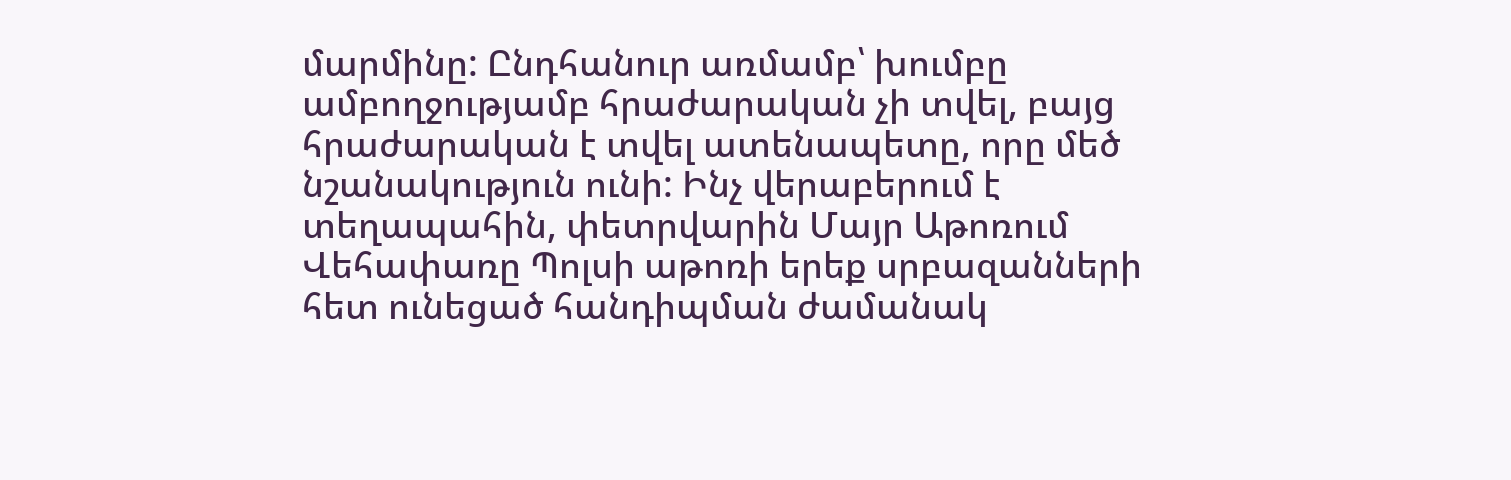մարմինը: Ընդհանուր առմամբ՝ խումբը ամբողջությամբ հրաժարական չի տվել, բայց հրաժարական է տվել ատենապետը, որը մեծ նշանակություն ունի: Ինչ վերաբերում է տեղապահին, փետրվարին Մայր Աթոռում Վեհափառը Պոլսի աթոռի երեք սրբազանների հետ ունեցած հանդիպման ժամանակ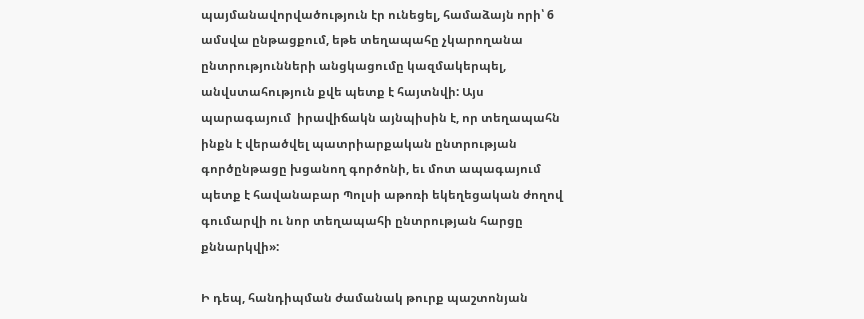պայմանավորվածություն էր ունեցել, համաձայն որի՝ 6 ամսվա ընթացքում, եթե տեղապահը չկարողանա ընտրությունների անցկացումը կազմակերպել,  անվստահություն քվե պետք է հայտնվի: Այս պարագայում  իրավիճակն այնպիսին է, որ տեղապահն ինքն է վերածվել պատրիարքական ընտրության գործընթացը խցանող գործոնի, եւ մոտ ապագայում պետք է հավանաբար Պոլսի աթոռի եկեղեցական ժողով գումարվի ու նոր տեղապահի ընտրության հարցը քննարկվի»:

Ի դեպ, հանդիպման ժամանակ թուրք պաշտոնյան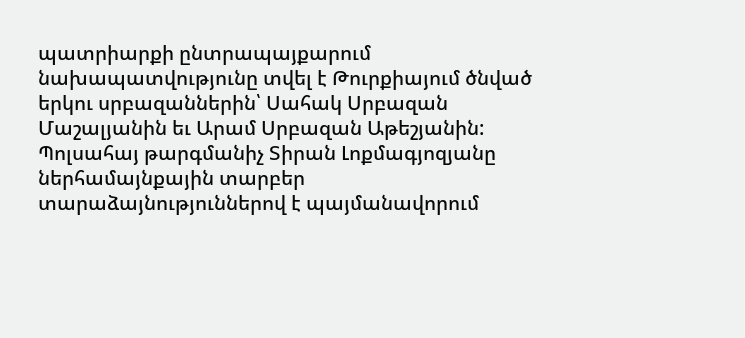պատրիարքի ընտրապայքարում նախապատվությունը տվել է Թուրքիայում ծնված երկու սրբազաններին՝ Սահակ Սրբազան Մաշալյանին եւ Արամ Սրբազան Աթեշյանին: Պոլսահայ թարգմանիչ Տիրան Լոքմագյոզյանը ներհամայնքային տարբեր տարաձայնություններով է պայմանավորում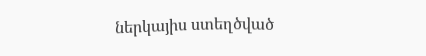ներկայիս ստեղծված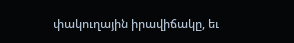փակուղային իրավիճակը, եւ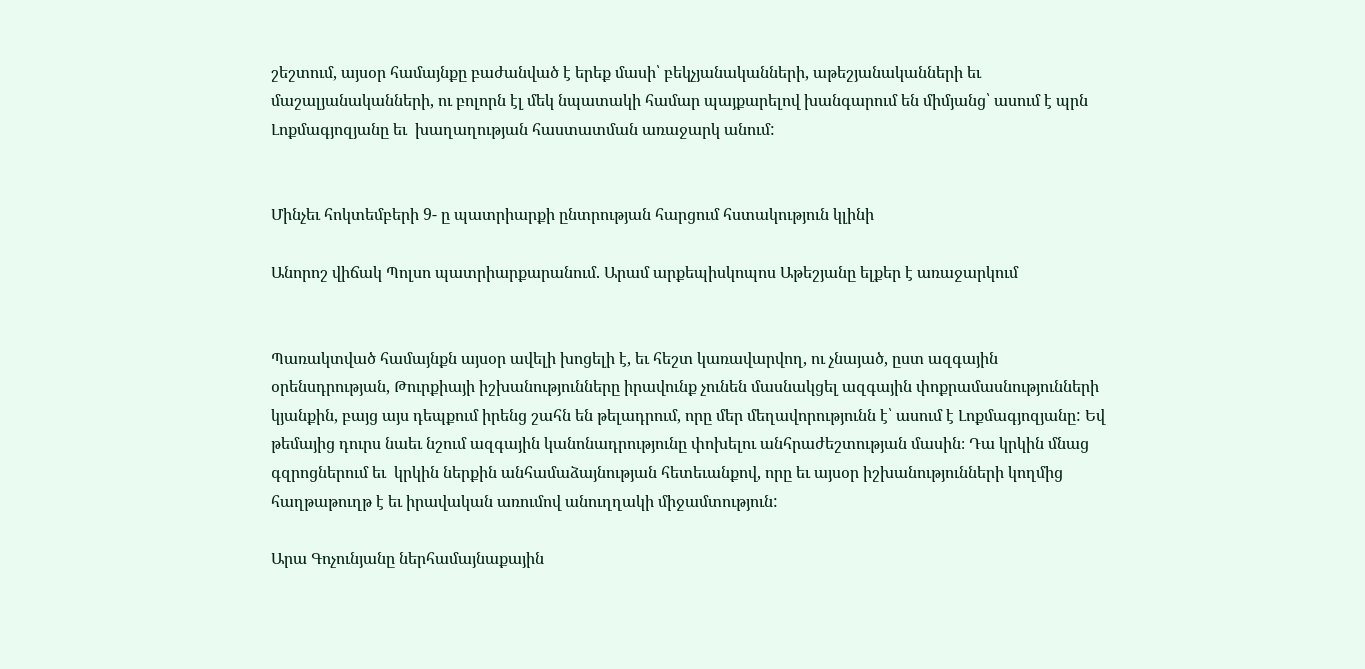շեշտում, այսօր համայնքը բաժանված է երեք մասի՝ բեկչյանականների, աթեշյանականների եւ մաշալյանականների, ու բոլորն էլ մեկ նպատակի համար պայքարելով խանգարում են միմյանց՝ ասում է պրն Լոքմագյոզյանը եւ  խաղաղության հաստատման առաջարկ անում:


Մինչեւ հոկտեմբերի 9- ը պատրիարքի ընտրության հարցում հստակություն կլինի

Անորոշ վիճակ Պոլսո պատրիարքարանում. Արամ արքեպիսկոպոս Աթեշյանը ելքեր է առաջարկում


Պառակտված համայնքն այսօր ավելի խոցելի է, եւ հեշտ կառավարվող, ու չնայած, ըստ ազգային օրենսդրության, Թուրքիայի իշխանությունները իրավունք չունեն մասնակցել ազգային փոքրամասնությունների կյանքին, բայց այս դեպքում իրենց շահն են թելադրում, որը մեր մեղավորությունն է՝ ասում է Լոքմագյոզյանը: Եվ թեմայից դուրս նաեւ նշում ազգային կանոնադրությունը փոխելու անհրաժեշտության մասին։ Դա կրկին մնաց գզրոցներում եւ  կրկին ներքին անհամաձայնության հետեւանքով, որը եւ այսօր իշխանությունների կողմից հաղթաթուղթ է եւ իրավական առումով անուղղակի միջամտություն:

Արա Գոչունյանը ներհամայնաքային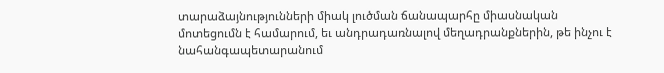տարաձայնությունների միակ լուծման ճանապարհը միասնական մոտեցումն է համարում, եւ անդրադառնալով մեղադրանքներին, թե ինչու է նահանգապետարանում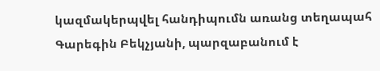կազմակերպվել հանդիպումն առանց տեղապահ Գարեգին Բեկչյանի, պարզաբանում է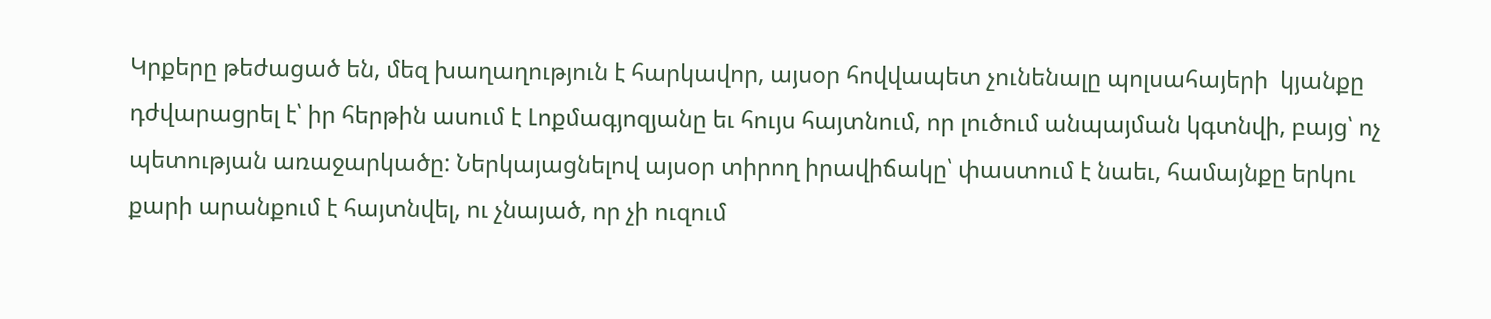Կրքերը թեժացած են, մեզ խաղաղություն է հարկավոր, այսօր հովվապետ չունենալը պոլսահայերի  կյանքը դժվարացրել է՝ իր հերթին ասում է Լոքմագյոզյանը եւ հույս հայտնում, որ լուծում անպայման կգտնվի, բայց՝ ոչ պետության առաջարկածը: Ներկայացնելով այսօր տիրող իրավիճակը՝ փաստում է նաեւ, համայնքը երկու քարի արանքում է հայտնվել, ու չնայած, որ չի ուզում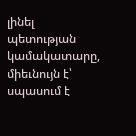լինել պետության կամակատարը, միեւնույն է՝  սպասում է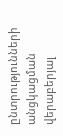ընտրությունների անցկացման վերաբերյալ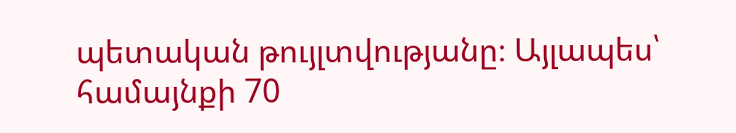պետական թույլտվությանը։ Այլապես՝ համայնքի 70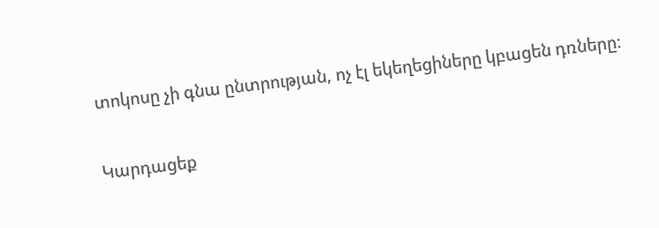տոկոսը չի գնա ընտրության, ոչ էլ եկեղեցիները կբացեն դռները։

Կարդացեք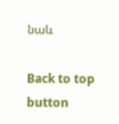նաև

Back to top button